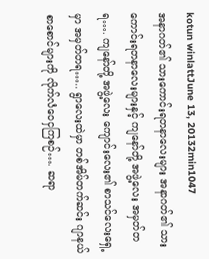kotun winlattJune 13, 20132min1047
အနာဂတ်၏ သားကောင်းရတနာလေးများ အနာဂတ်၏ သားကောင်းရတနာလေးများနှင့် ကျနော်တို့ အဖွဲ့လေး အမှတ်တရ…. ကျနော်တို့ အဖွဲ့လေး ကျောင်းလေး၏ စာသင်လေးရှေ့မှာ အမှတ်တရ….. ရွာလေးထဲမှာ တစ်အိမ်တက်ဆင်း ဂျာနယ်စာစောင်များကို လိုက်လံဝေငှကြစဉ်…. ဆရာ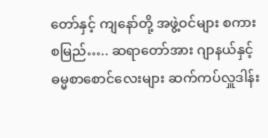တော်နှင့် ကျနော်တို့ အဖွဲ့ဝင်များ စကားစမြည်….. ဆရာတော်အား ဂျာနယ်နှင့် ဓမ္မစာစောင်လေးများ ဆက်ကပ်လှူဒါန်း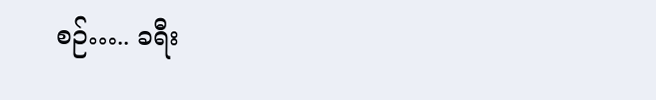စဉ်….. ခရီး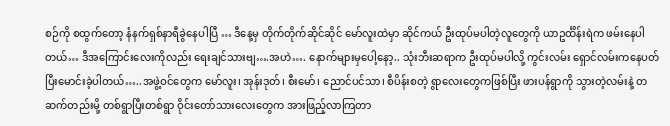စဉ်ကို စထွက်တော့ နံနက်ရှစ်နာရီခွဲနေပါပြီ … ဒီနေ့မှ တိုက်တိုက်ဆိုင်ဆိုင် မော်လူးထဲမှာ ဆိုင်ကယ် ဦးထုပ်မပါတဲ့လူတွေကို ယာဥင်္ထိန်းရဲက ဖမ်းနေပါတယ်… ဒီအကြောင်းလေးကိုလည်း ရေးချင်သားဗျ….အဟဲ…. နောက်များမှပေါ့နော့.. သုံးဘီးဆရာက ဦးထုပ်မပါလို့ ကွင်းလမ်း ရှောင်လမ်းကနေပတ်ပြီးမောင်းခဲ့ပါတယ်…..အဖွဲ့ဝင်တွေက မော်လူး၊ အုန်းဒုတ်၊ စီးမော်၊ ညောင်ပင်သာ၊ စီပိန်းစတဲ့ ရွာလေးတွေကဖြစ်ပြီး ဖားပန်ရွာကို သွားတဲ့လမ်းနဲ့ တဆက်တည်းမို့ တစ်ရွာပြီးတစ်ရွာ ဝိုင်းတော်သားလေးတွေက အားဖြည့်လာကြတာ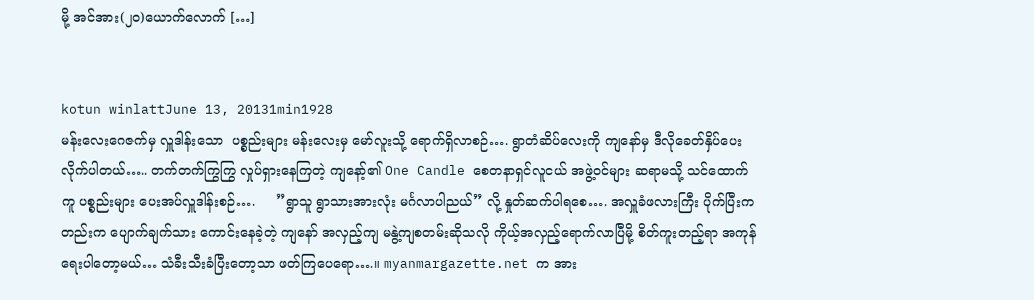မို့ အင်အား(၂၀)ယောက်လောက် […]


kotun winlattJune 13, 20131min1928
မန်းလေးဂေဇက်မှ လှူဒါန်းသော  ပစ္စည်းများ မန်းလေးမှ မော်လူးသို့ ရောက်ရှိလာစဉ်…. ရွာတံဆိပ်လေးကို ကျနော်မှ ဒီလိုခေတ်နှိပ်ပေးလိုက်ပါတယ်….. တက်တက်ကြွကြွ လှုပ်ရှားနေကြတဲ့ ကျနော့်၏ One Candle စေတနာရှင်လူငယ် အဖွဲ့ဝင်များ ဆရာမသို့ သင်ထောက်ကူ ပစ္စည်းများ ပေးအပ်လှူဒါန်းစဉ်….     ”ရွာသူ ရွာသားအားလုံး မင်္ဂလာပါညယ်” လို့ နှုတ်ဆက်ပါရစေ…. အလှူခံဖလားကြီး ပိုက်ပြီးကတည်းက ပျောက်ချက်သား ကောင်းနေခဲ့တဲ့ ကျနော် အလှည့်ကျ မနွဲ့ကျစတမ်းဆိုသလို ကိုယ့်အလှည့်ရောက်လာပြီမို့ စိတ်ကူးတည့်ရာ အကုန်ရေးပါတော့မယ်… သံခီးသီးခံပြီးတော့သာ ဖတ်ကြပေရော….။ myanmargazette.net က အား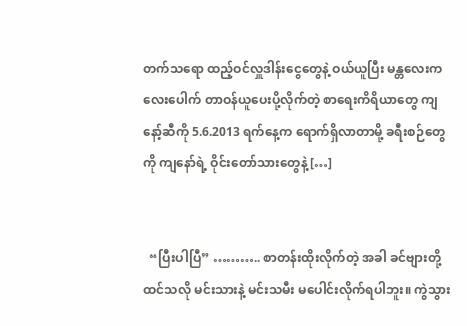တက်သရော ထည့်ဝင်လှူဒါန်းငွေတွေနဲ့ ဝယ်ယူပြီး မန္တလေးက လေးပေါက် တာဝန်ယူပေးပို့လိုက်တဲ့ စာရေးကိရိယာတွေ ကျနော့်ဆီကို 5.6.2013 ရက်နေ့က ရောက်ရှိလာတာမို့ ခရီးစဉ်တွေကို ကျနော်ရဲ့ ဝိုင်းတော်သားတွေနဲ့ […]


  “ပြီးပါပြီ” ……….. စာတန်းထိုးလိုက်တဲ့ အခါ ခင်ဗျားတို့ ထင်သလို မင်းသားနဲ့ မင်းသမီး မပေါင်းလိုက်ရပါဘူး။ ကွဲသွား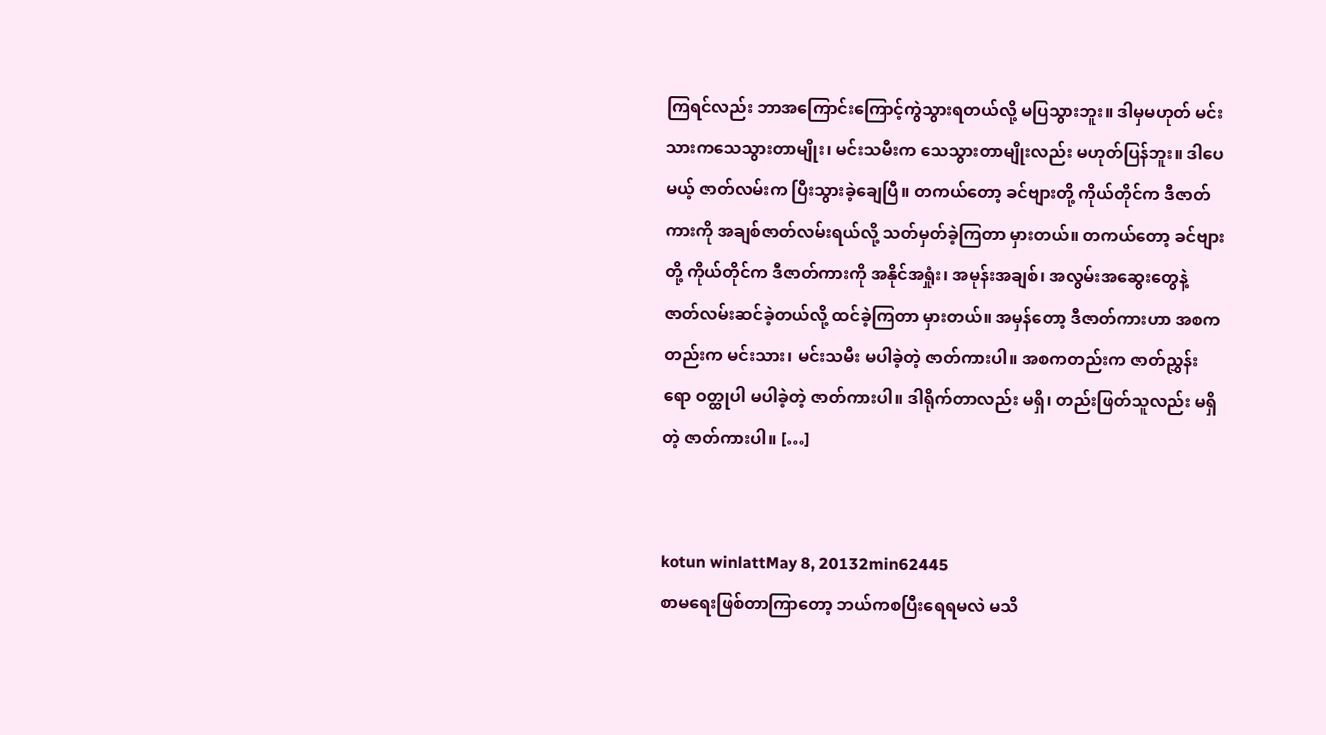ကြရင်လည်း ဘာအကြောင်းကြောင့်ကွဲသွားရတယ်လို့ မပြသွားဘူး။ ဒါမှမဟုတ် မင်းသားကသေသွားတာမျိုး၊ မင်းသမီးက သေသွားတာမျိုးလည်း မဟုတ်ပြန်ဘူး။ ဒါပေမယ့် ဇာတ်လမ်းက ပြီးသွားခဲ့ချေပြီ။ တကယ်တော့ ခင်ဗျားတို့ ကိုယ်တိုင်က ဒီဇာတ်ကားကို အချစ်ဇာတ်လမ်းရယ်လို့ သတ်မှတ်ခဲ့ကြတာ မှားတယ်။ တကယ်တော့ ခင်ဗျားတို့ ကိုယ်တိုင်က ဒီဇာတ်ကားကို အနိုင်အရှုံး၊ အမုန်းအချစ်၊ အလွမ်းအဆွေးတွေနဲ့ ဇာတ်လမ်းဆင်ခဲ့တယ်လို့ ထင်ခဲ့ကြတာ မှားတယ်။ အမှန်တော့ ဒီဇာတ်ကားဟာ အစကတည်းက မင်းသား၊ မင်းသမီး မပါခဲ့တဲ့ ဇာတ်ကားပါ။ အစကတည်းက ဇာတ်ညွှန်းရော ဝတ္ထုပါ မပါခဲ့တဲ့ ဇာတ်ကားပါ။ ဒါရိုက်တာလည်း မရှိ၊ တည်းဖြတ်သူလည်း မရှိတဲ့ ဇာတ်ကားပါ။ […]


kotun winlattMay 8, 20132min62445
စာမရေးဖြစ်တာကြာတော့ ဘယ်ကစပြီးရေရမလဲ မသိ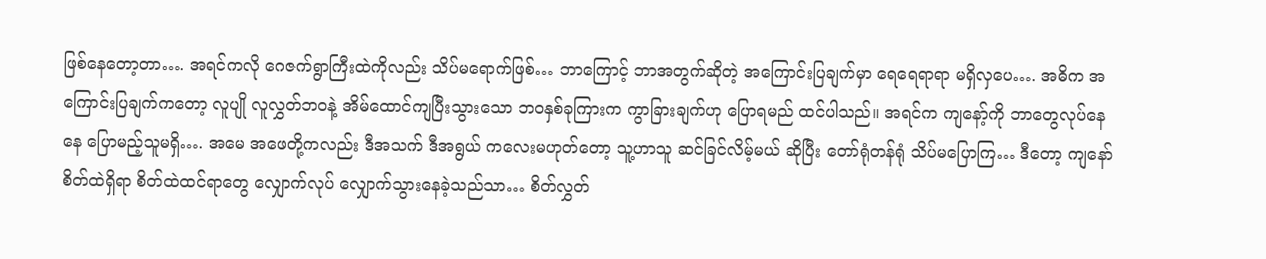ဖြစ်နေတော့တာ…. အရင်ကလို ဂေဇက်ရွာကြီးထဲကိုလည်း သိပ်မရောက်ဖြစ်… ဘာကြောင့် ဘာအတွက်ဆိုတဲ့ အကြောင်းပြချက်မှာ ရေရေရာရာ မရှိလှပေ…. အဓိက အကြောင်းပြချက်ကတော့ လူပျို လူလွှတ်ဘဝနဲ့ အိမ်ထောင်ကျပြီးသွားသော ဘဝနှစ်ခုကြားက ကွာခြားချက်ဟု ပြောရမည် ထင်ပါသည်။ အရင်က ကျနော့်ကို ဘာတွေလုပ်နေနေ ပြောမည့်သူမရှိ…. အမေ အဖေတို့ကလည်း ဒီအသက် ဒီအရွယ် ကလေးမဟုတ်တော့ သူ့ဟာသူ ဆင်ခြင်လိမ့်မယ် ဆိုပြီး တော်ရုံတန်ရုံ သိပ်မပြောကြ… ဒီတော့ ကျနော် စိတ်ထဲရှိရာ စိတ်ထဲထင်ရာတွေ လျှောက်လုပ် လျှောက်သွားနေခဲ့သည်သာ… စိတ်လွှတ်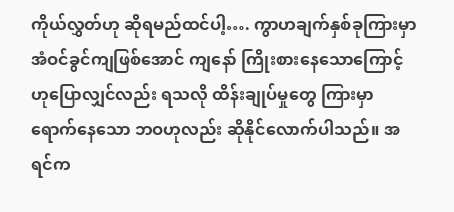ကိုယ်လွှတ်ဟု ဆိုရမည်ထင်ပါ့…. ကွာဟချက်နှစ်ခုကြားမှာ အံဝင်ခွင်ကျဖြစ်အောင် ကျနော် ကြိုးစားနေသောကြောင့် ဟုပြောလျှင်လည်း ရသလို ထိန်းချုပ်မှုတွေ ကြားမှာ ရောက်နေသော ဘဝဟုလည်း ဆိုနိုင်လောက်ပါသည်။ အရင်က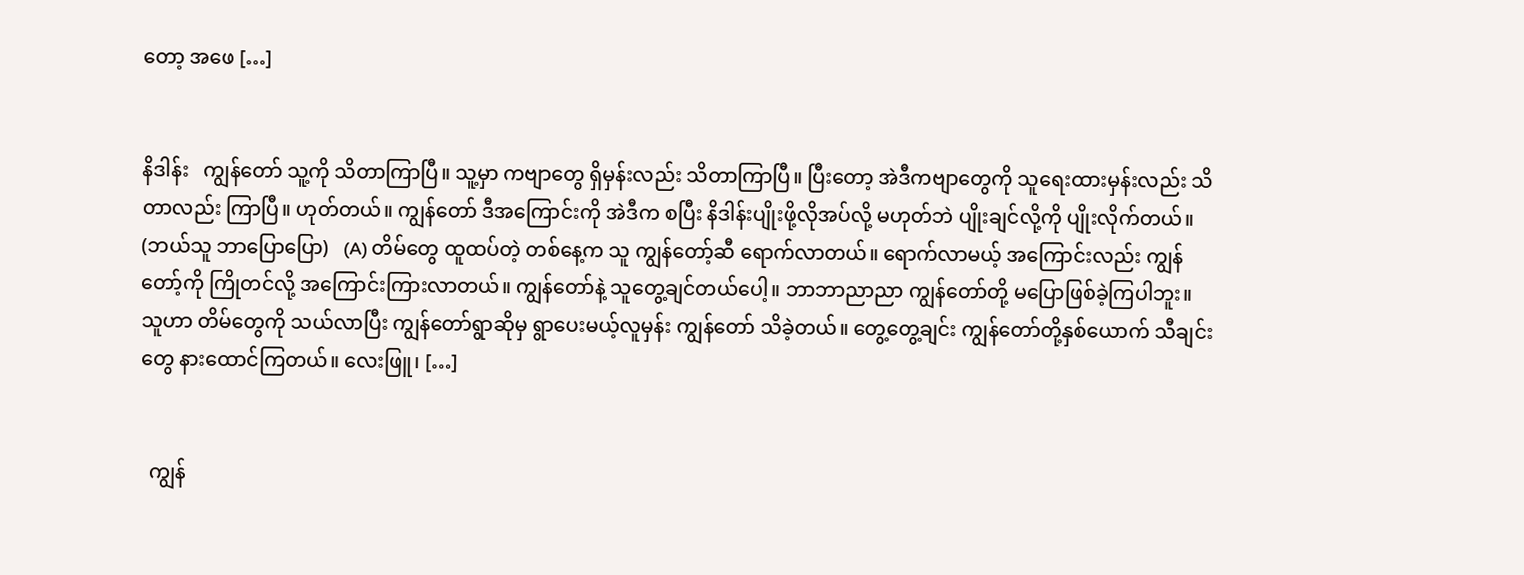တော့ အဖေ […]


နိဒါန်း   ကျွန်တော် သူ့ကို သိတာကြာပြီ။ သူ့မှာ ကဗျာတွေ ရှိမှန်းလည်း သိတာကြာပြီ။ ပြီးတော့ အဲဒီကဗျာတွေကို သူရေးထားမှန်းလည်း သိတာလည်း ကြာပြီ။ ဟုတ်တယ်။ ကျွန်တော် ဒီအကြောင်းကို အဲဒီက စပြီး နိဒါန်းပျိုးဖို့လိုအပ်လို့ မဟုတ်ဘဲ ပျိုးချင်လို့ကို ပျိုးလိုက်တယ်။ (ဘယ်သူ ဘာပြောပြော)   (A) တိမ်တွေ ထူထပ်တဲ့ တစ်နေ့က သူ ကျွန်တော့်ဆီ ရောက်လာတယ်။ ရောက်လာမယ့် အကြောင်းလည်း ကျွန်တော့်ကို ကြိုတင်လို့ အကြောင်းကြားလာတယ်။ ကျွန်တော်နဲ့ သူတွေ့ချင်တယ်ပေါ့။ ဘာဘာညာညာ ကျွန်တော်တို့ မပြောဖြစ်ခဲ့ကြပါဘူး။ သူဟာ တိမ်တွေကို သယ်လာပြီး ကျွန်တော်ရွာဆိုမှ ရွာပေးမယ့်လူမှန်း ကျွန်တော် သိခဲ့တယ်။ တွေ့တွေ့ချင်း ကျွန်တော်တို့နှစ်ယောက် သီချင်းတွေ နားထောင်ကြတယ်။ လေးဖြူ၊ […]


  ကျွန်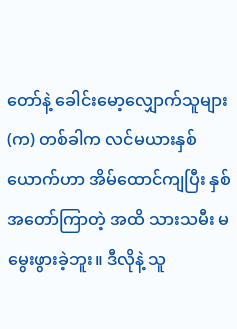တော်နဲ့ ခေါင်းမော့လျှောက်သူများ   (က) တစ်ခါက လင်မယားနှစ်ယောက်ဟာ အိမ်ထောင်ကျပြီး နှစ်အတော်ကြာတဲ့ အထိ သားသမီး မမွေးဖွားခဲ့ဘူး။ ဒီလိုနဲ့ သူ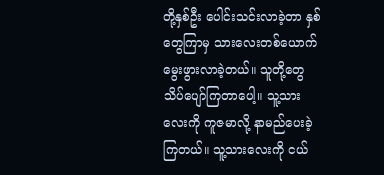တို့နှစ်ဦး ပေါင်းသင်းလာခဲ့တာ နှစ်တွေကြာမှ သားလေးတစ်ယောက်မွေးဖွားလာခဲ့တယ်။ သူတို့တွေ သိပ်ပျော်ကြတာပေါ့။ သူ့သားလေးကို ကူဇမာလို့ နာမည်ပေးခဲ့ကြတယ်။ သူ့သားလေးကို ငယ်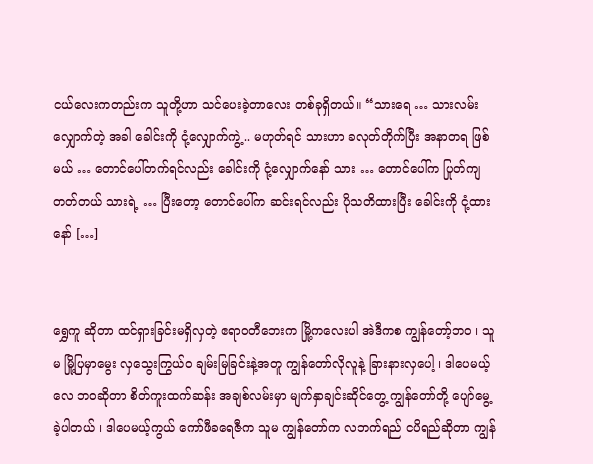ငယ်လေးကတည်းက သူတို့ဟာ သင်ပေးခဲ့တာလေး တစ်ခုရှိတယ်။ “သားရေ … သားလမ်းလျှောက်တဲ့ အခါ ခေါင်းကို ငုံ့လျှောက်ကွဲ့ .. မဟုတ်ရင် သားဟာ ခလုတ်တိုက်ပြီး အနာတရ ဖြစ်မယ် … တောင်ပေါ်တက်ရင်လည်း ခေါင်းကို ငုံ့လျှောက်နော် သား … တောင်ပေါ်က ပြုတ်ကျတတ်တယ် သားရဲ့ … ပြီးတော့ တောင်ပေါ်က ဆင်းရင်လည်း ပိုသတိထားပြီး ခေါင်းကို ငုံ့ထားနော် […]


ရွှေကူ ဆိုတာ ထင်ရှားခြင်းမရှိလှတဲ့ ဧရာဝတီဘေးက မြို့ကလေးပါ အဲဒီကစ ကျွန်တော့်ဘဝ ၊ သူမ မြို့ပြမှာမွေး လှသွေးကြွယ်ဝ ချမ်းမြခြင်းနဲ့အတူ ကျွန်တော်လိုလူနဲ့ ခြားနားလှပေါ့ ၊ ဒါပေမယ့်လေ ဘဝဆိုတာ စိတ်ကူးထက်ဆန်း အချစ်လမ်းမှာ မျက်နှာချင်းဆိုင်တွေ့ ကျွန်တော်တို့ ပျော်မွေ့ခဲ့ပါတယ် ၊ ဒါပေမယ့်ကွယ် ကော်ဖီခရေဇီက သူမ ကျွန်တော်က လဘက်ရည် ငပိရည်ဆိုတာ ကျွန်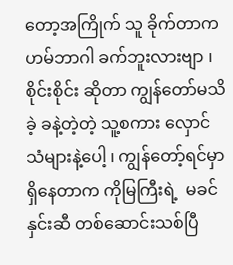တော့အကြိုက် သူ ခိုက်တာက ဟမ်ဘာဂါ ခက်ဘူးလားဗျာ ၊ စိုင်းစိုင်း ဆိုတာ ကျွန်တော်မသိခဲ့ ခနဲ့တဲ့တဲ့ သူ့စကား လှောင်သံများနဲ့ပေါ့ ၊ ကျွန်တော့်ရင်မှာ ရှိနေတာက ကိုမြကြီးရဲ့  မခင်နှင်းဆီ တစ်ဆောင်းသစ်ပြီ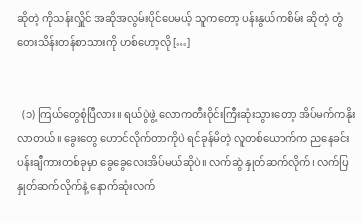ဆိုတဲ့ ကိုသန်းလှိူင် အဆိုအလွမ်းပိုင်ပေမယ့် သူကတော့ ပန်းနွယ်ကစိမ်း ဆိုတဲ့ တွံတေးသိန်းတန်စာသားကို ဟစ်ဟော့လို […]


  (၁) ကြယ်တွေစုံပြီလား။ ရယ်ပွဲဖွဲ့ လောကတီးဝိုင်းကြီးဆုံးသွားတော့ အိပ်မက်ကနိုးလာတယ်။ ခွေးတွေ ဟောင်လိုက်တာကိုပဲ ရင်ခုန်မိတဲ့ လူတစ်ယောက်က ညနေခင်းပန်းချီကားတစ်ခုမှာ ခွေခွေလေးအိပ်မယ်ဆိုပဲ။ လက်ဆွဲ နှုတ်ဆက်လိုက်၊ လက်ပြ နှုတ်ဆက်လိုက်နဲ့ နောက်ဆုံးလက်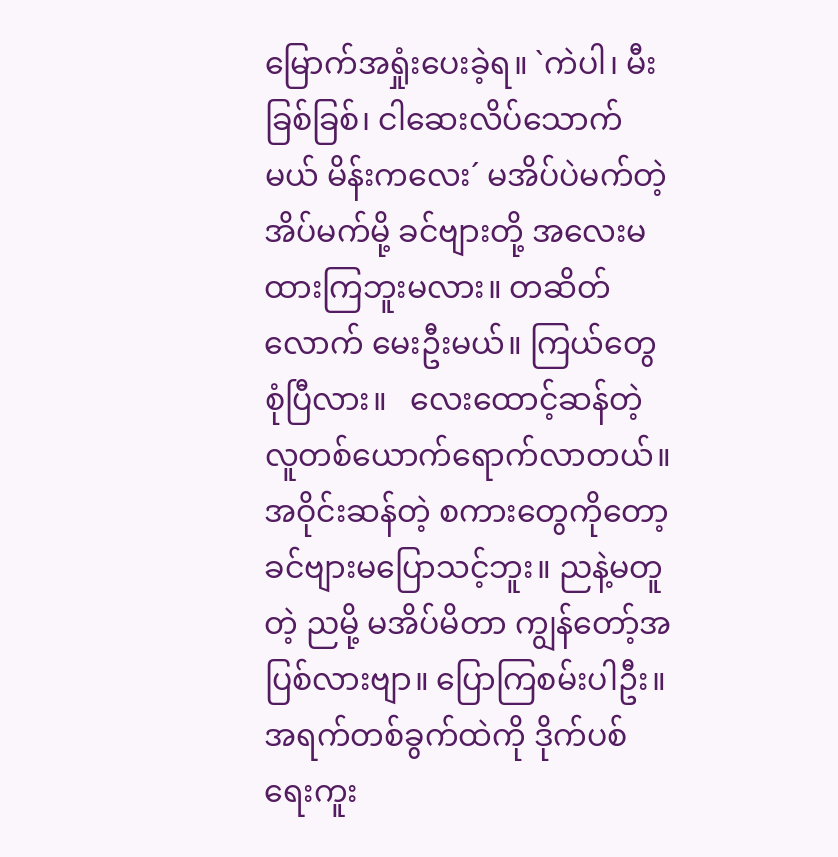မြောက်အရှုံးပေးခဲ့ရ။ `ကဲပါ၊ မီးခြစ်ခြစ်၊ ငါဆေးလိပ်သောက်မယ် မိန်းကလေး´ မအိပ်ပဲမက်တဲ့ အိပ်မက်မို့ ခင်ဗျားတို့ အလေးမထားကြဘူးမလား။ တဆိတ်လောက် မေးဦးမယ်။ ကြယ်တွေ စုံပြီလား။   လေးထောင့်ဆန်တဲ့ လူတစ်ယောက်ရောက်လာတယ်။ အဝိုင်းဆန်တဲ့ စကားတွေကိုတော့ ခင်ဗျားမပြောသင့်ဘူး။ ညနဲ့မတူတဲ့ ညမို့ မအိပ်မိတာ ကျွန်တော့်အပြစ်လားဗျာ။ ပြောကြစမ်းပါဦး။ အရက်တစ်ခွက်ထဲကို ဒိုက်ပစ်ရေးကူး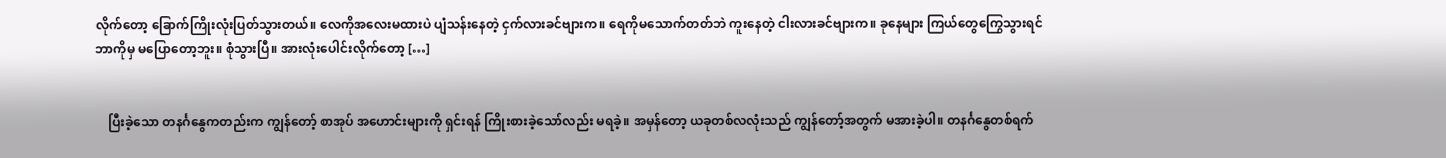လိုက်တော့ ခြောက်ကြိုးလုံးပြတ်သွားတယ်။ လေကိုအလေးမထားပဲ ပျံသန်းနေတဲ့ ငှက်လားခင်ဗျားက။ ရေကိုမသောက်တတ်ဘဲ ကူးနေတဲ့ ငါးလားခင်ဗျားက။ ခုနေများ ကြယ်တွေကြွေသွားရင် ဘာကိုမှ မပြောတော့ဘူး။ စုံသွားပြီ။ အားလုံးပေါင်းလိုက်တော့ […]


    ပြီးခဲ့သော တနင်္ဂနွေကတည်းက ကျွန်တော့် စာအုပ် အဟောင်းများကို ရှင်းရန် ကြိုးစားခဲ့သော်လည်း မရခဲ့။ အမှန်တော့ ယခုတစ်လလုံးသည် ကျွန်တော့်အတွက် မအားခဲ့ပါ။ တနင်္ဂနွေတစ်ရက်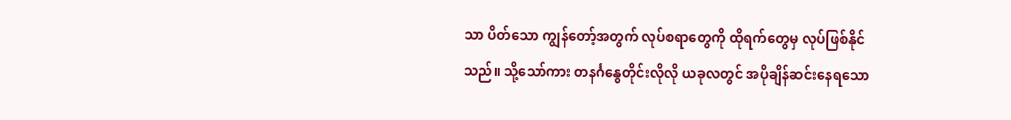သာ ပိတ်သော ကျွန်တော့်အတွက် လုပ်စရာတွေကို ထိုရက်တွေမှ လုပ်ဖြစ်နိုင်သည်။ သို့သော်ကား တနင်္ဂနွေတိုင်းလိုလို ယခုလတွင် အပိုချိန်ဆင်းနေရသော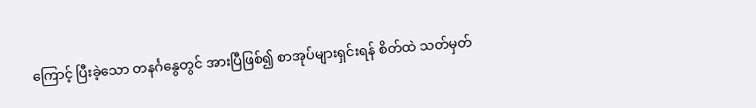ကြောင့် ပြီးခဲ့သော တနင်္ဂနွေတွင် အားပြီဖြစ်၍ စာအုပ်များရှင်းရန် စိတ်ထဲ သတ်မှတ်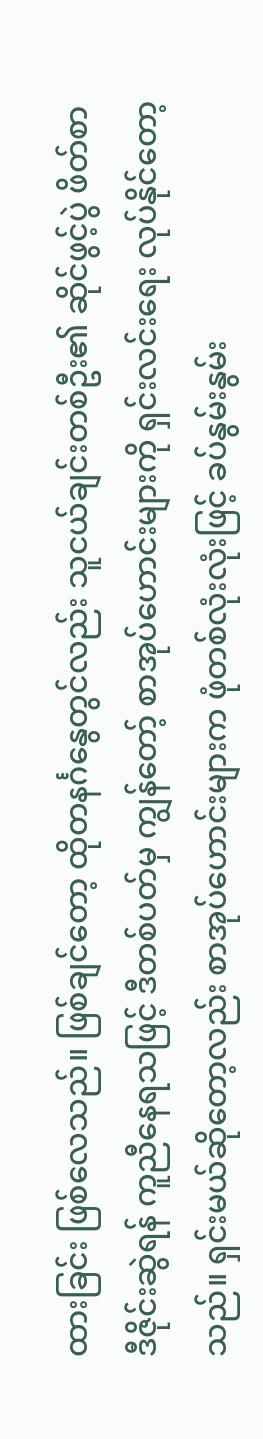ထားခြင်း ဖြစ်လေသည်။ ဖြစ်ချင်တော့ ထိုတနင်္ဂနွေတွင်လည်း သူငယ်ချင်းတစ်ဦး၏ ဆိုင်ဖွင့်ပွဲ ဖိတ်စာ ဒီဇိုင်းဆွဲရန် ကူညီနေရသဖြင့် ဒီတစ်ပတ်မှ ကျွန်တော့် စာအုပ်ဟောင်းများကို ရှင်းလင်းရေး လုပ်နိုင်တော့သည်။ ရှင်းမယ်ဆိုတော့လည်း စာအုပ်ဟောင်းများက ဖုံတစ်လုံးလုံးဖြင့် ခပ်နွမ်းနွမ်း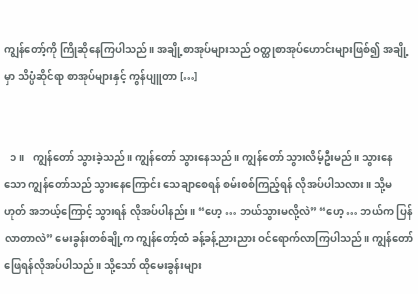ကျွန်တော့်ကို ကြိုဆိုနေကြပါသည်။ အချို့စာအုပ်များသည် ဝတ္ထုစာအုပ်ဟောင်းများဖြစ်၍ အချို့မှာ သိပ္ပံဆိုင်ရာ စာအုပ်များနှင့် ကွန်ပျူတာ […]


  ၁။   ကျွန်တော် သွားခဲ့သည်။ ကျွန်တော် သွားနေသည်။ ကျွန်တော် သွားလိမ့်ဦးမည်။ သွားနေသော ကျွန်တော်သည် သွားနေကြောင်း သေချာစေရန် စမ်းစစ်ကြည့်ရန် လိုအပ်ပါသလား။ သို့မဟုတ် အဘယ့်ကြောင့် သွားရန် လိုအပ်ပါနည်း။ “ဟေ့ … ဘယ်သွားမလို့လဲ” “ဟေ့ … ဘယ်က ပြန်လာတာလဲ” မေးခွန်းတစ်ချို့က ကျွန်တော့်ထံ ခန့်ခန့်ညားညား ဝင်ရောက်လာကြပါသည်။ ကျွန်တော် ဖြေရန်လိုအပ်ပါသည်။ သို့သော် ထိုမေးခွန်းများ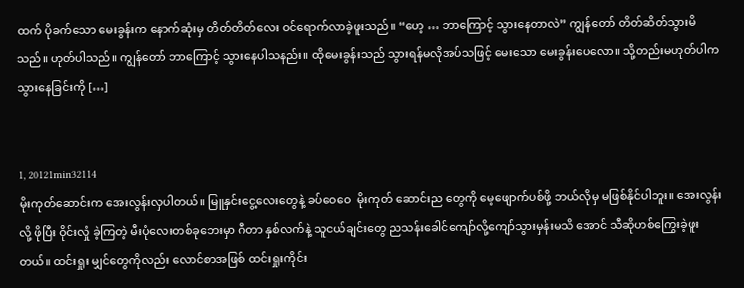ထက် ပိုခက်သော မေးခွန်းက နောက်ဆုံးမှ တိတ်တိတ်လေး ဝင်ရောက်လာခဲ့ဖူးသည်။ “ဟေ့ … ဘာကြောင့် သွားနေတာလဲ” ကျွန်တော် တိတ်ဆိတ်သွားမိသည်။ ဟုတ်ပါသည်။ ကျွန်တော် ဘာကြောင့် သွားနေပါသနည်း။ ထိုမေးခွန်းသည် သွားရန်မလိုအပ်သဖြင့် မေးသော မေးခွန်းပေလော။ သို့တည်းမဟုတ်ပါက သွားနေခြင်းကို […]


1, 20121min32114
မိုးကုတ်ဆောင်းက အေးလွန်းလှပါတယ်။ မြူနှင်းငွေ့လေးတွေနဲ့ ခပ်ဝေဝေ  မိုးကုတ် ဆောင်းည တွေကို မေ့ဖျောက်ပစ်ဖို့ ဘယ်လိုမှ မဖြစ်နိုင်ပါဘူး။ အေးလွန်းလို့ ဖိုပြီး ဝိုင်းလှုံ ခဲ့ကြတဲ့ မီးပုံလေးတစ်ခုဘေးမှာ ဂီတာ နှစ်လက်နဲ့ သူငယ်ချင်းတွေ ညသန်းခေါင်ကျော်လို့ကျော်သွားမှန်းမသိ အောင် သီဆိုဟစ်ကြွေးခဲ့ဖူးတယ်။ ထင်းရှုး မျှင်တွေကိုလည်း လောင်စာအဖြစ် ထင်းရှုးကိုင်း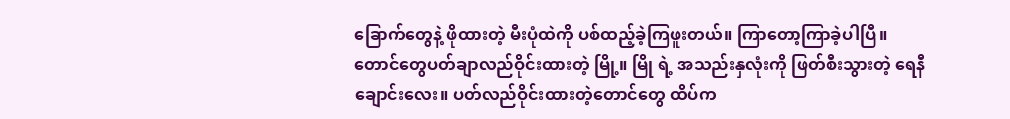ခြောက်တွေနဲ့ ဖိုထားတဲ့ မီးပုံထဲကို ပစ်ထည့်ခဲ့ကြဖူးတယ်။ ကြာတော့ကြာခဲ့ပါပြီ။ တောင်တွေပတ်ချာလည်ဝိုင်းထားတဲ့ မြို့။ မြို ရဲ့ အသည်းနှလုံးကို ဖြတ်စီးသွားတဲ့ ရေနီချောင်းလေး။ ပတ်လည်ဝိုင်းထားတဲ့တောင်တွေ ထိပ်က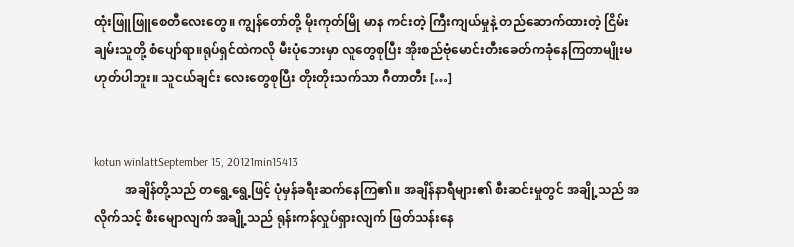ထုံးဖြူဖြူစေတီလေးတွေ။ ကျွန်တော်တို့ မိုးကုတ်မြို မာန ကင်းတဲ့ ကြီးကျယ်မှုနဲ့ တည်ဆောက်ထားတဲ့ ငြိမ်းချမ်းသူတို့ စံပျော်ရာ။ရုပ်ရှင်ထဲကလို မီးပုံဘေးမှာ လူတွေစုပြီး အိုးစည်ဗုံမောင်းတီးခေတ်ကခုံနေကြတာမျိုးမဟုတ်ပါဘူး။ သူငယ်ချင်း လေးတွေစုပြီး တိုးတိုးသက်သာ ဂီတာတီး […]


kotun winlattSeptember 15, 20121min15413
          အချိန်တို့သည် တရွေ့ရွေ့ဖြင့် ပုံမှန်ခရီးဆက်နေကြ၏။ အချိန်နာရီများ၏ စီးဆင်းမှုတွင် အချို့သည် အလိုက်သင့် စီးမျောလျက် အချို့သည် ရုန်းကန်လှုပ်ရှားလျက် ဖြတ်သန်းနေ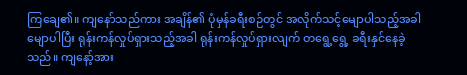ကြချေ၏။ ကျနော်သည်ကား အချိန်၏ ပုံမှန်ခရီးစဉ်တွင် အလိုက်သင့်မျောပါသည့်အခါ မျောပါပြီး ရုန်းကန်လှုပ်ရှားသည့်အခါ ရုန်းကန်လှုပ်ရှားလျက် တရွေ့ရွေ့ ခရီးနှင်နေခဲ့သည်။ ကျနော့်အား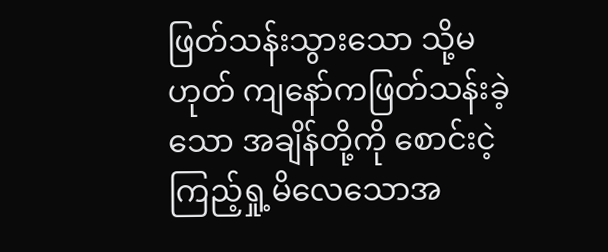ဖြတ်သန်းသွားသော သို့မဟုတ် ကျနော်ကဖြတ်သန်းခဲ့သော အချိန်တို့ကို စောင်းငဲ့ ကြည့်ရှု့မိလေသောအ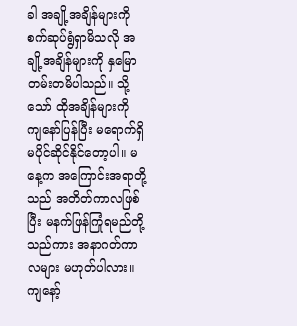ခါ အချို့အချိန်များကို စက်ဆုပ်ရွံရှာမိသလို အချို့အချိန်များကို နှမြောတမ်းတမိပါသည်။ သို့သော် ထိုအချိန်များကို ကျနော်ပြန်ပြီး မရောက်ရှိ မပိုင်ဆိုင်နိုင်တော့ပါ။ မနေ့က အကြောင်းအရာတို့သည် အတိတ်ကာလဖြစ်ပြီး မနက်ဖြန်ကြုံရမည်တို့သည်ကား အနာဂတ်ကာလများ မဟုတ်ပါလား။ ကျနော့်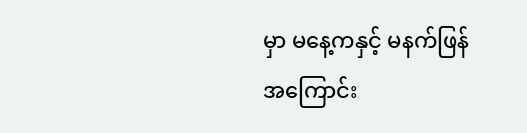မှာ မနေ့ကနှင့် မနက်ဖြန် အကြောင်း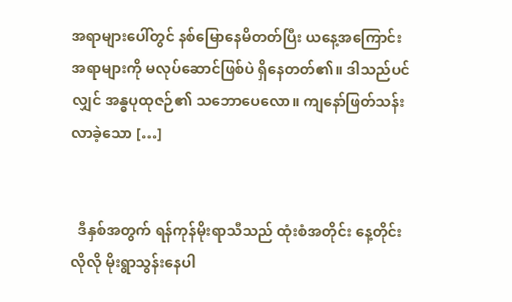အရာများပေါ်တွင် နစ်မြောနေမိတတ်ပြီး ယနေ့အကြောင်းအရာများကို မလုပ်ဆောင်ဖြစ်ပဲ ရှိနေတတ်၏။ ဒါသည်ပင်လျှင် အန္ဓပုထုဇဉ်၏ သဘောပေလော။ ကျနော်ဖြတ်သန်းလာခဲ့သော […]


  ဒီနှစ်အတွက် ရန်ကုန်မိုးရာသီသည် ထုံးစံအတိုင်း နေ့တိုင်းလိုလို မိုးရွာသွန်းနေပါ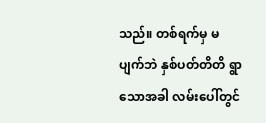သည်။ တစ်ရက်မှ မပျက်ဘဲ နှစ်ပတ်တိတိ ရွာသောအခါ လမ်းပေါ်တွင်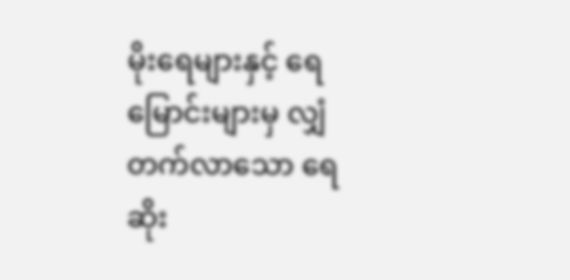မိုးရေများနှင့် ရေမြောင်းများမှ လျှံတက်လာသော ရေဆိုး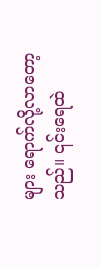များ ရောက်လို့လာတော့သည်။ ၎င်းရေထဲ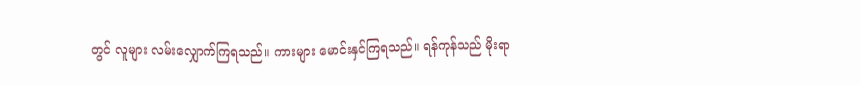တွင် လူများ လမ်းလျှောက်ကြရသည်။ ကားများ မောင်းနှင်ကြရသည်။ ရန်ကုန်သည် မိုးရာ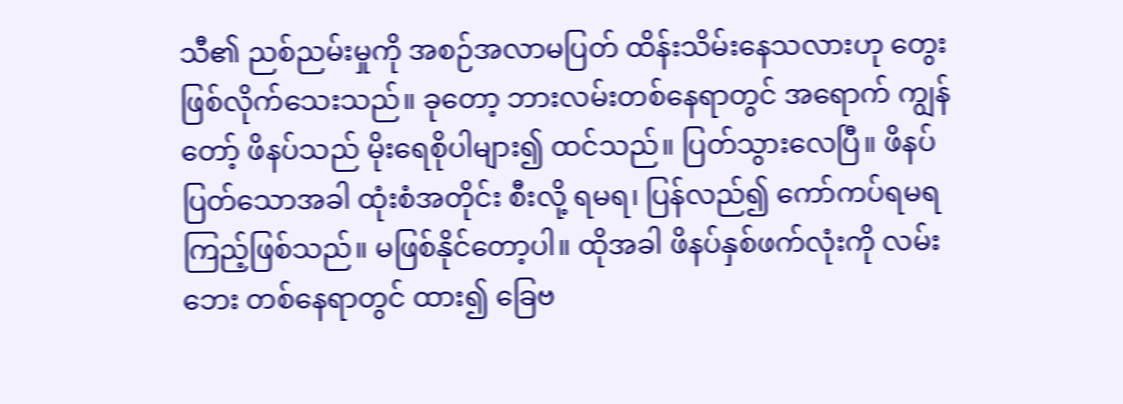သီ၏ ညစ်ညမ်းမှုကို အစဉ်အလာမပြတ် ထိန်းသိမ်းနေသလားဟု တွေးဖြစ်လိုက်သေးသည်။ ခုတော့ ဘားလမ်းတစ်နေရာတွင် အရောက် ကျွန်တော့် ဖိနပ်သည် မိုးရေစိုပါများ၍ ထင်သည်။ ပြတ်သွားလေပြီ။ ဖိနပ်ပြတ်သောအခါ ထုံးစံအတိုင်း စီးလို့ ရမရ၊ ပြန်လည်၍ ကော်ကပ်ရမရ ကြည့်ဖြစ်သည်။ မဖြစ်နိုင်တော့ပါ။ ထိုအခါ ဖိနပ်နှစ်ဖက်လုံးကို လမ်းဘေး တစ်နေရာတွင် ထား၍ ခြေဗ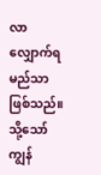လာလျှောက်ရမည်သာ ဖြစ်သည်။ သို့သော် ကျွန်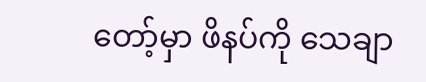တော့်မှာ ဖိနပ်ကို သေချာ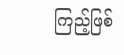ကြည့်ဖြစ်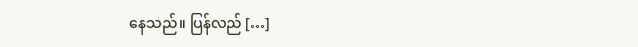နေသည်။ ပြန်လည် […]